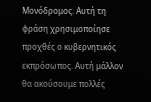Μονόδρομος. Αυτή τη φράση χρησιμοποίησε προχθές ο κυβερνητικός εκπρόσωπος. Αυτή μάλλον θα ακούσουμε πολλές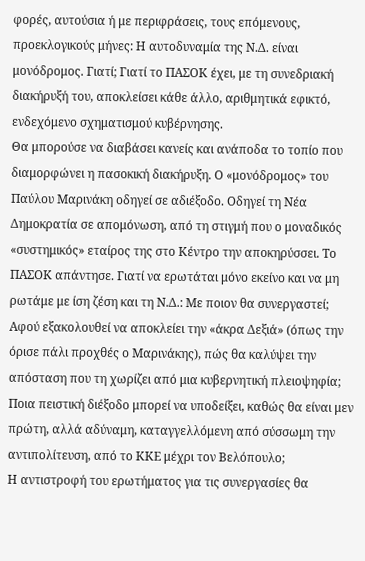φορές, αυτούσια ή με περιφράσεις, τους επόμενους, προεκλογικούς μήνες: Η αυτοδυναμία της Ν.Δ. είναι μονόδρομος. Γιατί; Γιατί το ΠΑΣΟΚ έχει, με τη συνεδριακή διακήρυξή του, αποκλείσει κάθε άλλο, αριθμητικά εφικτό, ενδεχόμενο σχηματισμού κυβέρνησης.
Θα μπορούσε να διαβάσει κανείς και ανάποδα το τοπίο που διαμορφώνει η πασοκική διακήρυξη. Ο «μονόδρομος» του Παύλου Μαρινάκη οδηγεί σε αδιέξοδο. Οδηγεί τη Νέα Δημοκρατία σε απομόνωση, από τη στιγμή που ο μοναδικός «συστημικός» εταίρος της στο Κέντρο την αποκηρύσσει. Το ΠΑΣΟΚ απάντησε. Γιατί να ερωτάται μόνο εκείνο και να μη ρωτάμε με ίση ζέση και τη Ν.Δ.: Με ποιον θα συνεργαστεί; Αφού εξακολουθεί να αποκλείει την «άκρα Δεξιά» (όπως την όρισε πάλι προχθές ο Μαρινάκης), πώς θα καλύψει την απόσταση που τη χωρίζει από μια κυβερνητική πλειοψηφία; Ποια πειστική διέξοδο μπορεί να υποδείξει, καθώς θα είναι μεν πρώτη, αλλά αδύναμη, καταγγελλόμενη από σύσσωμη την αντιπολίτευση, από το ΚΚΕ μέχρι τον Βελόπουλο;
Η αντιστροφή του ερωτήματος για τις συνεργασίες θα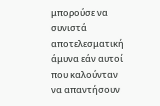μπορούσε να συνιστά αποτελεσματική άμυνα εάν αυτοί που καλούνταν να απαντήσουν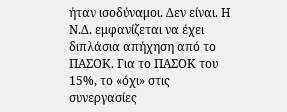ήταν ισοδύναμοι. Δεν είναι. Η Ν.Δ. εμφανίζεται να έχει διπλάσια απήχηση από το ΠΑΣΟΚ. Για το ΠΑΣΟΚ του 15%, το «όχι» στις συνεργασίες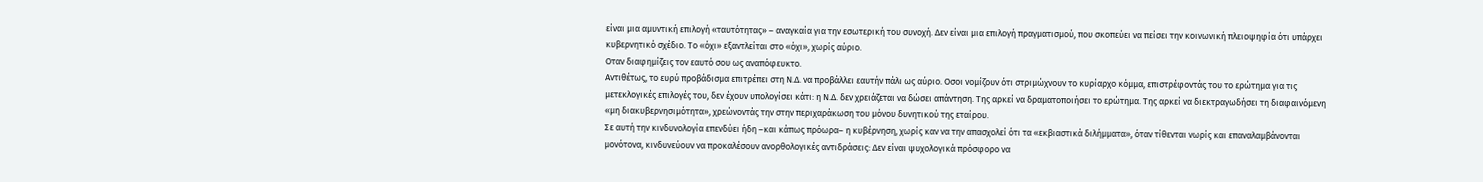είναι μια αμυντική επιλογή «ταυτότητας» – αναγκαία για την εσωτερική του συνοχή. Δεν είναι μια επιλογή πραγματισμού, που σκοπεύει να πείσει την κοινωνική πλειοψηφία ότι υπάρχει κυβερνητικό σχέδιο. Το «όχι» εξαντλείται στο «όχι», χωρίς αύριο.
Οταν διαφημίζεις τον εαυτό σου ως αναπόφευκτο.
Αντιθέτως, το ευρύ προβάδισμα επιτρέπει στη Ν.Δ. να προβάλλει εαυτήν πάλι ως αύριο. Οσοι νομίζουν ότι στριμώχνουν το κυρίαρχο κόμμα, επιστρέφοντάς του το ερώτημα για τις μετεκλογικές επιλογές του, δεν έχουν υπολογίσει κάτι: η Ν.Δ. δεν χρειάζεται να δώσει απάντηση. Της αρκεί να δραματοποιήσει το ερώτημα. Της αρκεί να διεκτραγωδήσει τη διαφαινόμενη «μη διακυβερνησιμότητα», χρεώνοντάς την στην περιχαράκωση του μόνου δυνητικού της εταίρου.
Σε αυτή την κινδυνολογία επενδύει ήδη –και κάπως πρόωρα– η κυβέρνηση, χωρίς καν να την απασχολεί ότι τα «εκβιαστικά διλήμματα», όταν τίθενται νωρίς και επαναλαμβάνονται μονότονα, κινδυνεύουν να προκαλέσουν ανορθολογικές αντιδράσεις: Δεν είναι ψυχολογικά πρόσφορο να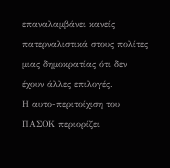επαναλαμβάνει κανείς πατερναλιστικά στους πολίτες μιας δημοκρατίας ότι δεν έχουν άλλες επιλογές.
Η αυτο-περιτοίχιση του ΠΑΣΟΚ περιορίζει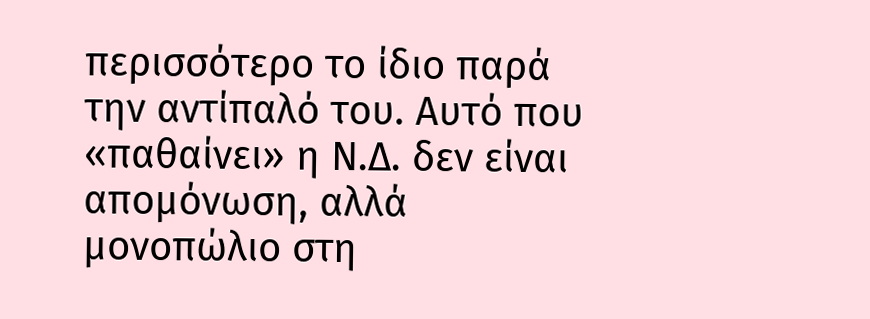περισσότερο το ίδιο παρά την αντίπαλό του. Αυτό που «παθαίνει» η Ν.Δ. δεν είναι απομόνωση, αλλά μονοπώλιο στη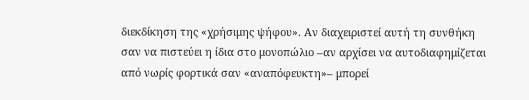διεκδίκηση της «χρήσιμης ψήφου». Αν διαχειριστεί αυτή τη συνθήκη σαν να πιστεύει η ίδια στο μονοπώλιο –αν αρχίσει να αυτοδιαφημίζεται από νωρίς φορτικά σαν «αναπόφευκτη»– μπορεί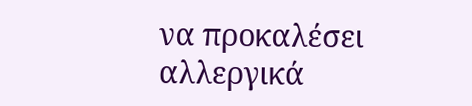να προκαλέσει αλλεργικά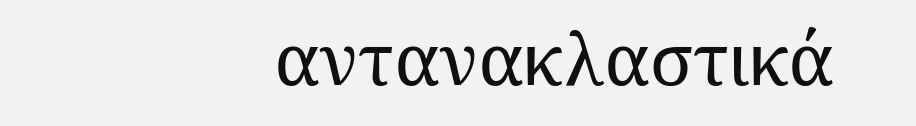αντανακλαστικά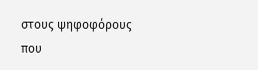στους ψηφοφόρους που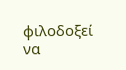φιλοδοξεί να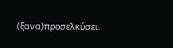(ξανα)προσελκύσει.